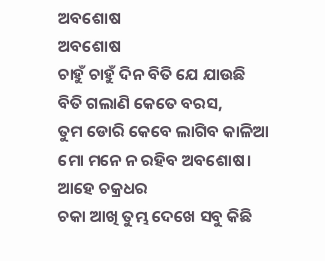ଅବଶୋଷ
ଅବଶୋଷ
ଚାହୁଁ ଚାହୁଁ ଦିନ ବିତି ଯେ ଯାଉଛି
ବିତି ଗଲାଣି କେତେ ବରସ,
ତୁମ ଡୋରି କେବେ ଲାଗିବ କାଳିଆ
ମୋ ମନେ ନ ରହିବ ଅବଶୋଷ।
ଆହେ ଚକ୍ରଧର
ଚକା ଆଖି ତୁମ୍ଭ ଦେଖେ ସବୁ କିଛି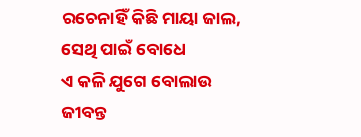ରଚେନାହିଁ କିଛି ମାୟା ଜାଲ,
ସେଥି ପାଇଁ ବୋଧେ
ଏ କଳି ଯୁଗେ ବୋଲାଉ
ଜୀବନ୍ତ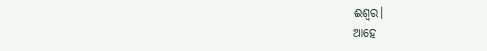ଈଶ୍ୱର।
ଆହେ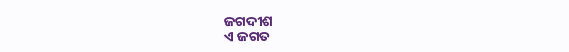ଜଗଦୀଶ
ଏ ଜଗତ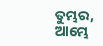ତୁମ୍ଭର,
ଆମ୍ଭେ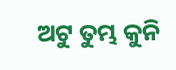ଅଟୁ ତୁମ୍ଭ କୁନି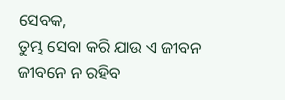ସେବକ,
ତୁମ୍ଭ ସେବା କରି ଯାଉ ଏ ଜୀବନ
ଜୀବନେ ନ ରହିବ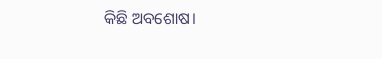କିଛି ଅବଶୋଷ।